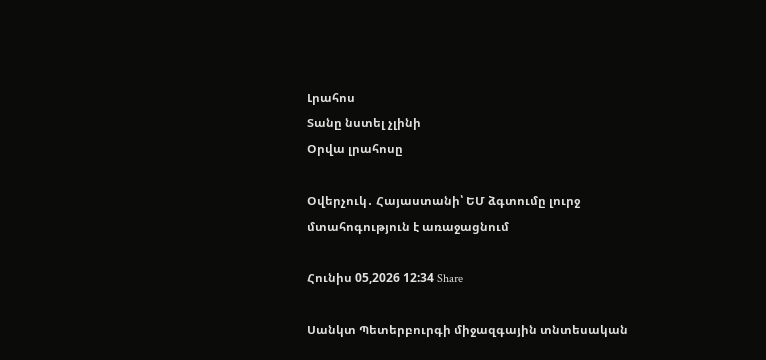Լրահոս
Տանը նստել չլինի
Օրվա լրահոսը

Օվերչուկ․ Հայաստանի՝ ԵՄ ձգտումը լուրջ մտահոգություն է առաջացնում

Հունիս 05,2026 12:34 Share

Սանկտ Պետերբուրգի միջազգային տնտեսական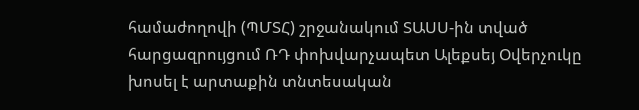համաժողովի (ՊՄՏՀ) շրջանակում ՏԱՍՍ-ին տված հարցազրույցում ՌԴ փոխվարչապետ Ալեքսեյ Օվերչուկը խոսել է արտաքին տնտեսական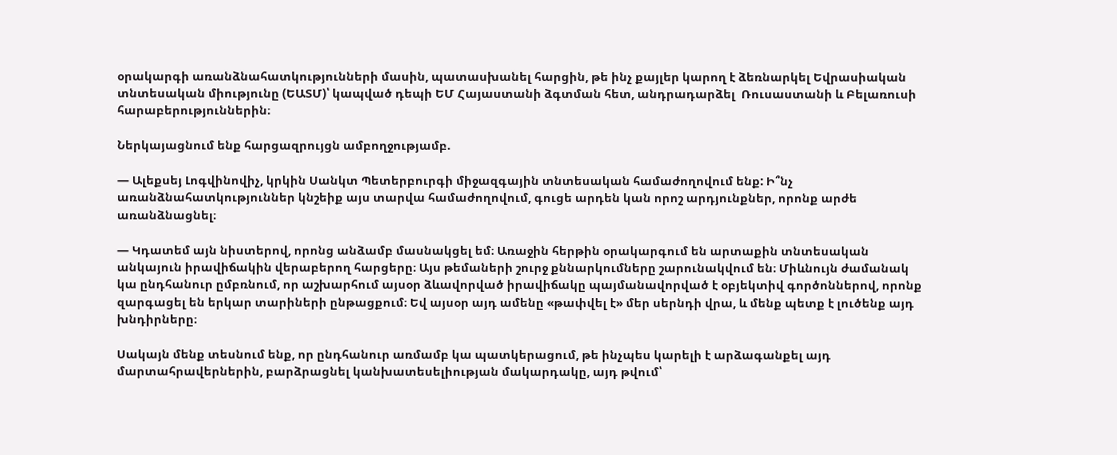օրակարգի առանձնահատկությունների մասին, պատասխանել հարցին, թե ինչ քայլեր կարող է ձեռնարկել Եվրասիական տնտեսական միությունը (ԵԱՏՄ)՝ կապված դեպի ԵՄ Հայաստանի ձգտման հետ, անդրադարձել  Ռուսաստանի և Բելառուսի հարաբերություններին։

Ներկայացնում ենք հարցազրույցն ամբողջությամբ.

— Ալեքսեյ Լոգվինովիչ, կրկին Սանկտ Պետերբուրգի միջազգային տնտեսական համաժողովում ենք: Ի՞նչ առանձնահատկություններ կնշեիք այս տարվա համաժողովում, գուցե արդեն կան որոշ արդյունքներ, որոնք արժե առանձնացնել։

— Կդատեմ այն նիստերով, որոնց անձամբ մասնակցել եմ։ Առաջին հերթին օրակարգում են արտաքին տնտեսական անկայուն իրավիճակին վերաբերող հարցերը։ Այս թեմաների շուրջ քննարկումները շարունակվում են։ Միևնույն ժամանակ կա ընդհանուր ըմբռնում, որ աշխարհում այսօր ձևավորված իրավիճակը պայմանավորված է օբյեկտիվ գործոններով, որոնք զարգացել են երկար տարիների ընթացքում։ Եվ այսօր այդ ամենը «թափվել է» մեր սերնդի վրա, և մենք պետք է լուծենք այդ խնդիրները։

Սակայն մենք տեսնում ենք, որ ընդհանուր առմամբ կա պատկերացում, թե ինչպես կարելի է արձագանքել այդ մարտահրավերներին, բարձրացնել կանխատեսելիության մակարդակը, այդ թվում՝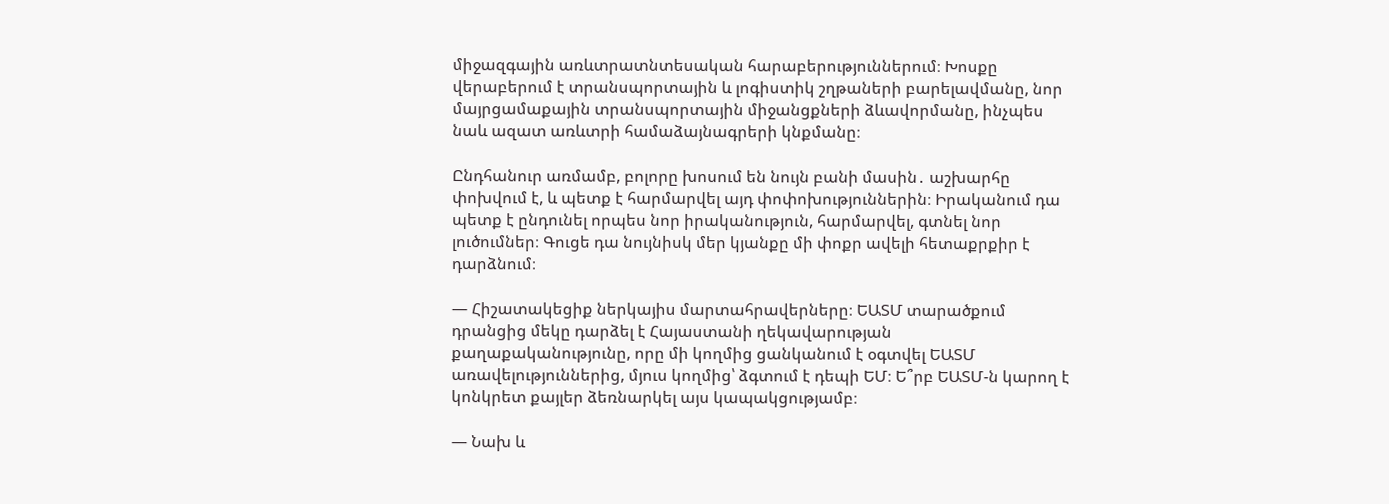միջազգային առևտրատնտեսական հարաբերություններում։ Խոսքը վերաբերում է տրանսպորտային և լոգիստիկ շղթաների բարելավմանը, նոր մայրցամաքային տրանսպորտային միջանցքների ձևավորմանը, ինչպես նաև ազատ առևտրի համաձայնագրերի կնքմանը։

Ընդհանուր առմամբ, բոլորը խոսում են նույն բանի մասին․ աշխարհը փոխվում է, և պետք է հարմարվել այդ փոփոխություններին։ Իրականում դա պետք է ընդունել որպես նոր իրականություն, հարմարվել, գտնել նոր լուծումներ։ Գուցե դա նույնիսկ մեր կյանքը մի փոքր ավելի հետաքրքիր է դարձնում։

— Հիշատակեցիք ներկայիս մարտահրավերները։ ԵԱՏՄ տարածքում դրանցից մեկը դարձել է Հայաստանի ղեկավարության քաղաքականությունը, որը մի կողմից ցանկանում է օգտվել ԵԱՏՄ առավելություններից, մյուս կողմից՝ ձգտում է դեպի ԵՄ։ Ե՞րբ ԵԱՏՄ-ն կարող է կոնկրետ քայլեր ձեռնարկել այս կապակցությամբ։

— Նախ և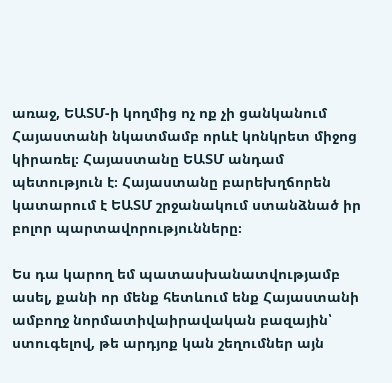առաջ, ԵԱՏՄ-ի կողմից ոչ ոք չի ցանկանում Հայաստանի նկատմամբ որևէ կոնկրետ միջոց կիրառել։ Հայաստանը ԵԱՏՄ անդամ պետություն է։ Հայաստանը բարեխղճորեն կատարում է ԵԱՏՄ շրջանակում ստանձնած իր բոլոր պարտավորությունները։

Ես դա կարող եմ պատասխանատվությամբ ասել, քանի որ մենք հետևում ենք Հայաստանի ամբողջ նորմատիվաիրավական բազային՝ ստուգելով, թե արդյոք կան շեղումներ այն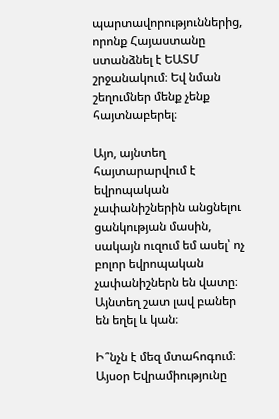պարտավորություններից, որոնք Հայաստանը ստանձնել է ԵԱՏՄ շրջանակում։ Եվ նման շեղումներ մենք չենք հայտնաբերել։

Այո, այնտեղ հայտարարվում է եվրոպական չափանիշներին անցնելու ցանկության մասին, սակայն ուզում եմ ասել՝ ոչ բոլոր եվրոպական չափանիշներն են վատը։ Այնտեղ շատ լավ բաներ են եղել և կան։

Ի՞նչն է մեզ մտահոգում։ Այսօր Եվրամիությունը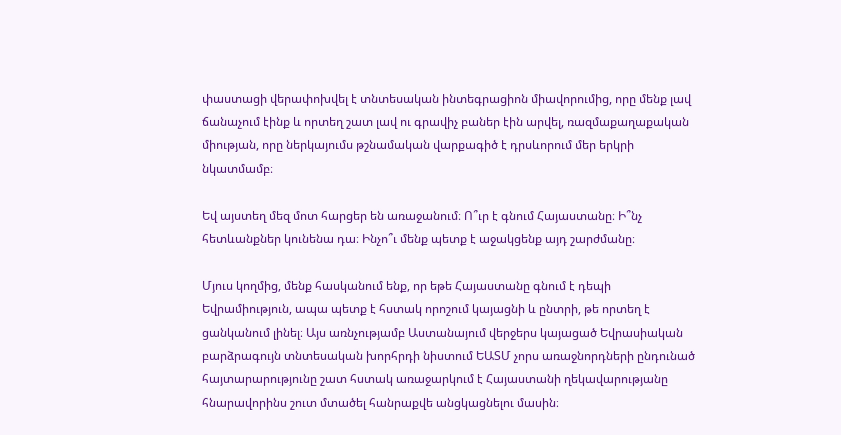փաստացի վերափոխվել է տնտեսական ինտեգրացիոն միավորումից, որը մենք լավ ճանաչում էինք և որտեղ շատ լավ ու գրավիչ բաներ էին արվել, ռազմաքաղաքական միության, որը ներկայումս թշնամական վարքագիծ է դրսևորում մեր երկրի նկատմամբ։

Եվ այստեղ մեզ մոտ հարցեր են առաջանում։ Ո՞ւր է գնում Հայաստանը։ Ի՞նչ հետևանքներ կունենա դա։ Ինչո՞ւ մենք պետք է աջակցենք այդ շարժմանը։

Մյուս կողմից, մենք հասկանում ենք, որ եթե Հայաստանը գնում է դեպի Եվրամիություն, ապա պետք է հստակ որոշում կայացնի և ընտրի, թե որտեղ է ցանկանում լինել։ Այս առնչությամբ Աստանայում վերջերս կայացած Եվրասիական բարձրագույն տնտեսական խորհրդի նիստում ԵԱՏՄ չորս առաջնորդների ընդունած հայտարարությունը շատ հստակ առաջարկում է Հայաստանի ղեկավարությանը հնարավորինս շուտ մտածել հանրաքվե անցկացնելու մասին։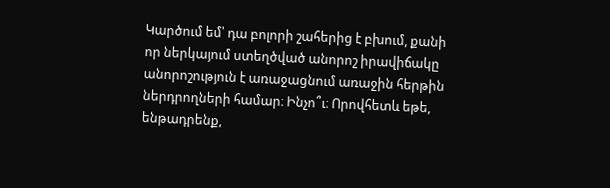Կարծում եմ՝ դա բոլորի շահերից է բխում, քանի որ ներկայում ստեղծված անորոշ իրավիճակը անորոշություն է առաջացնում առաջին հերթին ներդրողների համար։ Ինչո՞ւ։ Որովհետև եթե, ենթադրենք,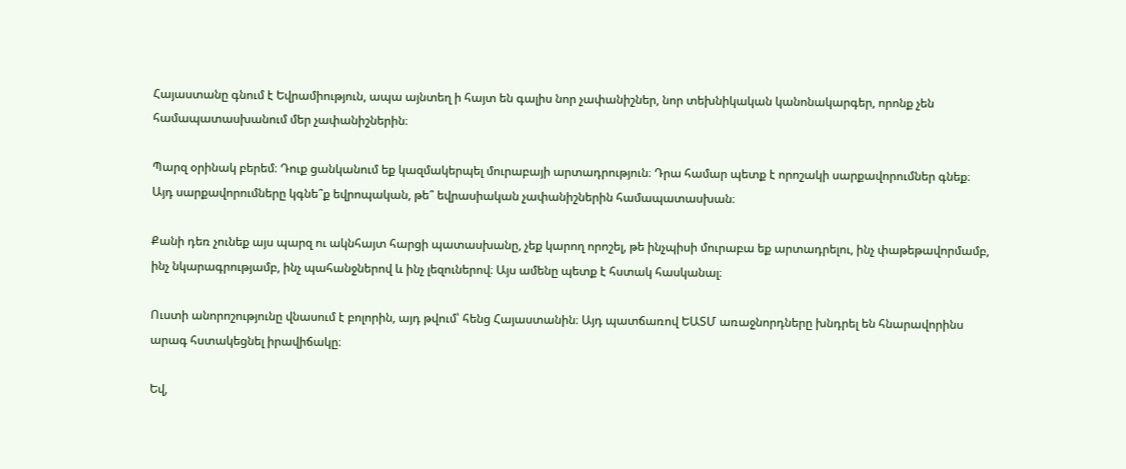Հայաստանը գնում է Եվրամիություն, ապա այնտեղ ի հայտ են գալիս նոր չափանիշներ, նոր տեխնիկական կանոնակարգեր, որոնք չեն համապատասխանում մեր չափանիշներին։

Պարզ օրինակ բերեմ։ Դուք ցանկանում եք կազմակերպել մուրաբայի արտադրություն։ Դրա համար պետք է որոշակի սարքավորումներ գնեք։ Այդ սարքավորումները կգնե՞ք եվրոպական, թե՞ եվրասիական չափանիշներին համապատասխան։

Քանի դեռ չունեք այս պարզ ու ակնհայտ հարցի պատասխանը, չեք կարող որոշել, թե ինչպիսի մուրաբա եք արտադրելու, ինչ փաթեթավորմամբ, ինչ նկարագրությամբ, ինչ պահանջներով և ինչ լեզուներով։ Այս ամենը պետք է հստակ հասկանալ։

Ուստի անորոշությունը վնասում է բոլորին, այդ թվում՝ հենց Հայաստանին։ Այդ պատճառով ԵԱՏՄ առաջնորդները խնդրել են հնարավորինս արագ հստակեցնել իրավիճակը։

Եվ,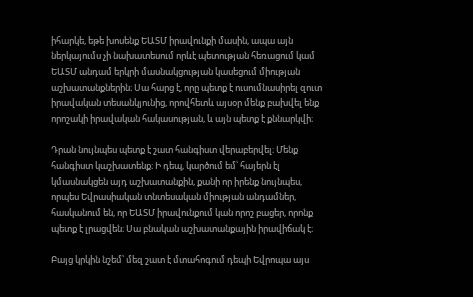իհարկե, եթե խոսենք ԵԱՏՄ իրավունքի մասին, ապա այն ներկայումս չի նախատեսում որևէ պետության հեռացում կամ ԵԱՏՄ անդամ երկրի մասնակցության կասեցում միության աշխատանքներին։ Սա հարց է, որը պետք է ուսումնասիրել զուտ իրավական տեսանկյունից, որովհետև այսօր մենք բախվել ենք որոշակի իրավական հակասության, և այն պետք է քննարկվի։

Դրան նույնպես պետք է շատ հանգիստ վերաբերվել։ Մենք հանգիստ կաշխատենք։ Ի դեպ, կարծում եմ՝ հայերն էլ կմասնակցեն այդ աշխատանքին, քանի որ իրենք նույնպես, որպես Եվրասիական տնտեսական միության անդամներ, հասկանում են, որ ԵԱՏՄ իրավունքում կան որոշ բացեր, որոնք պետք է լրացվեն։ Սա բնական աշխատանքային իրավիճակ է։

Բայց կրկին նշեմ՝ մեզ շատ է մտահոգում դեպի Եվրոպա այս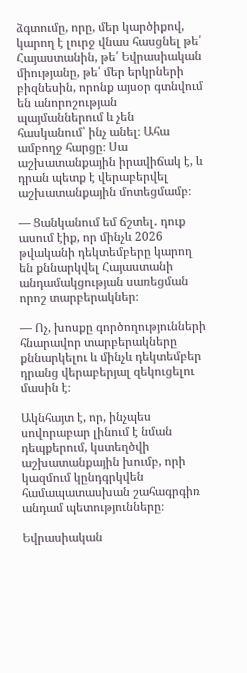ձգտումը, որը, մեր կարծիքով, կարող է լուրջ վնաս հասցնել թե՛ Հայաստանին, թե՛ Եվրասիական միությանը, թե՛ մեր երկրների բիզնեսին, որոնք այսօր գտնվում են անորոշության պայմաններում և չեն հասկանում՝ ինչ անել։ Ահա ամբողջ հարցը։ Սա աշխատանքային իրավիճակ է, և դրան պետք է վերաբերվել աշխատանքային մոտեցմամբ։

— Ցանկանում եմ ճշտել․ դուք ասում էիք, որ մինչև 2026 թվականի դեկտեմբերը կարող են քննարկվել Հայաստանի անդամակցության սառեցման որոշ տարբերակներ։

— Ոչ, խոսքը գործողությունների հնարավոր տարբերակները քննարկելու և մինչև դեկտեմբեր դրանց վերաբերյալ զեկուցելու մասին է։

Ակնհայտ է, որ, ինչպես սովորաբար լինում է նման դեպքերում, կստեղծվի աշխատանքային խումբ, որի կազմում կընդգրկվեն համապատասխան շահագրգիռ անդամ պետությունները։

Եվրասիական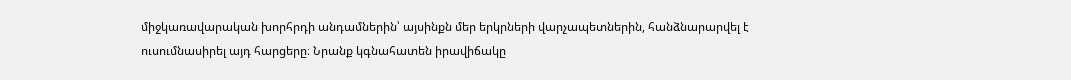միջկառավարական խորհրդի անդամներին՝ այսինքն մեր երկրների վարչապետներին, հանձնարարվել է ուսումնասիրել այդ հարցերը։ Նրանք կգնահատեն իրավիճակը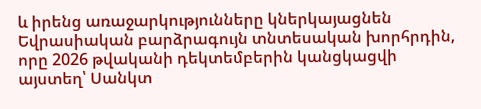և իրենց առաջարկությունները կներկայացնեն Եվրասիական բարձրագույն տնտեսական խորհրդին, որը 2026 թվականի դեկտեմբերին կանցկացվի այստեղ՝ Սանկտ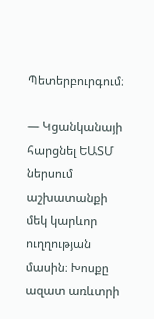Պետերբուրգում։

— Կցանկանայի հարցնել ԵԱՏՄ ներսում աշխատանքի մեկ կարևոր ուղղության մասին։ Խոսքը ազատ առևտրի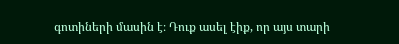գոտիների մասին է։ Դուք ասել էիք, որ այս տարի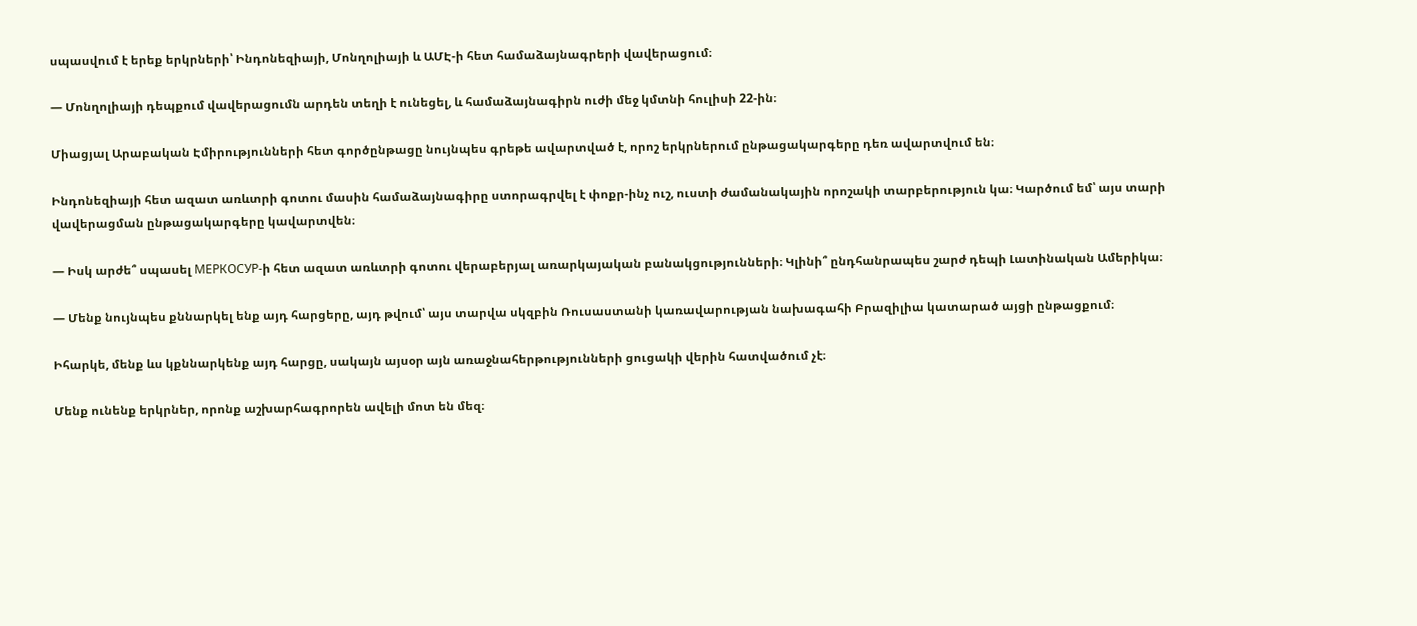սպասվում է երեք երկրների՝ Ինդոնեզիայի, Մոնղոլիայի և ԱՄԷ-ի հետ համաձայնագրերի վավերացում։

— Մոնղոլիայի դեպքում վավերացումն արդեն տեղի է ունեցել, և համաձայնագիրն ուժի մեջ կմտնի հուլիսի 22-ին։

Միացյալ Արաբական Էմիրությունների հետ գործընթացը նույնպես գրեթե ավարտված է, որոշ երկրներում ընթացակարգերը դեռ ավարտվում են։

Ինդոնեզիայի հետ ազատ առևտրի գոտու մասին համաձայնագիրը ստորագրվել է փոքր-ինչ ուշ, ուստի ժամանակային որոշակի տարբերություն կա։ Կարծում եմ՝ այս տարի վավերացման ընթացակարգերը կավարտվեն։

— Իսկ արժե՞ սպասել МЕРКОСУР-ի հետ ազատ առևտրի գոտու վերաբերյալ առարկայական բանակցությունների։ Կլինի՞ ընդհանրապես շարժ դեպի Լատինական Ամերիկա։

— Մենք նույնպես քննարկել ենք այդ հարցերը, այդ թվում՝ այս տարվա սկզբին Ռուսաստանի կառավարության նախագահի Բրազիլիա կատարած այցի ընթացքում։

Իհարկե, մենք ևս կքննարկենք այդ հարցը, սակայն այսօր այն առաջնահերթությունների ցուցակի վերին հատվածում չէ։

Մենք ունենք երկրներ, որոնք աշխարհագրորեն ավելի մոտ են մեզ։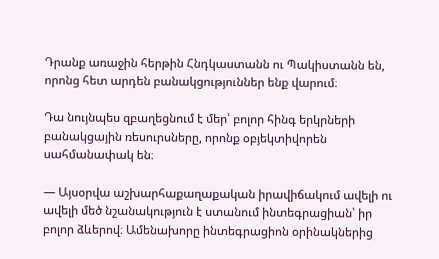Դրանք առաջին հերթին Հնդկաստանն ու Պակիստանն են, որոնց հետ արդեն բանակցություններ ենք վարում։

Դա նույնպես զբաղեցնում է մեր՝ բոլոր հինգ երկրների բանակցային ռեսուրսները, որոնք օբյեկտիվորեն սահմանափակ են։

— Այսօրվա աշխարհաքաղաքական իրավիճակում ավելի ու ավելի մեծ նշանակություն է ստանում ինտեգրացիան՝ իր բոլոր ձևերով։ Ամենախորը ինտեգրացիոն օրինակներից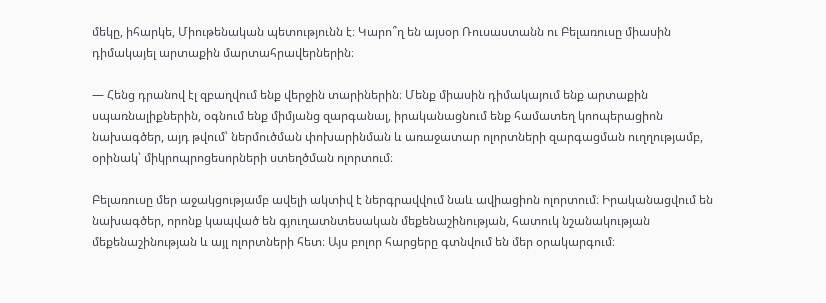մեկը, իհարկե, Միութենական պետությունն է։ Կարո՞ղ են այսօր Ռուսաստանն ու Բելառուսը միասին դիմակայել արտաքին մարտահրավերներին։

— Հենց դրանով էլ զբաղվում ենք վերջին տարիներին։ Մենք միասին դիմակայում ենք արտաքին սպառնալիքներին, օգնում ենք միմյանց զարգանալ, իրականացնում ենք համատեղ կոոպերացիոն նախագծեր, այդ թվում՝ ներմուծման փոխարինման և առաջատար ոլորտների զարգացման ուղղությամբ, օրինակ՝ միկրոպրոցեսորների ստեղծման ոլորտում։

Բելառուսը մեր աջակցությամբ ավելի ակտիվ է ներգրավվում նաև ավիացիոն ոլորտում։ Իրականացվում են նախագծեր, որոնք կապված են գյուղատնտեսական մեքենաշինության, հատուկ նշանակության մեքենաշինության և այլ ոլորտների հետ։ Այս բոլոր հարցերը գտնվում են մեր օրակարգում։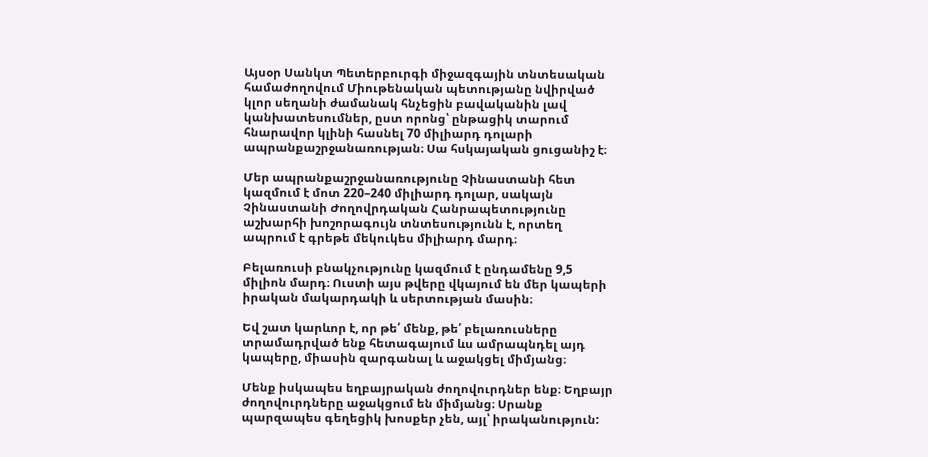Այսօր Սանկտ Պետերբուրգի միջազգային տնտեսական համաժողովում Միութենական պետությանը նվիրված կլոր սեղանի ժամանակ հնչեցին բավականին լավ կանխատեսումներ, ըստ որոնց՝ ընթացիկ տարում հնարավոր կլինի հասնել 70 միլիարդ դոլարի ապրանքաշրջանառության։ Սա հսկայական ցուցանիշ է։

Մեր ապրանքաշրջանառությունը Չինաստանի հետ կազմում է մոտ 220–240 միլիարդ դոլար, սակայն Չինաստանի Ժողովրդական Հանրապետությունը աշխարհի խոշորագույն տնտեսությունն է, որտեղ ապրում է գրեթե մեկուկես միլիարդ մարդ։

Բելառուսի բնակչությունը կազմում է ընդամենը 9,5 միլիոն մարդ։ Ուստի այս թվերը վկայում են մեր կապերի իրական մակարդակի և սերտության մասին։

Եվ շատ կարևոր է, որ թե՛ մենք, թե՛ բելառուսները տրամադրված ենք հետագայում ևս ամրապնդել այդ կապերը, միասին զարգանալ և աջակցել միմյանց։

Մենք իսկապես եղբայրական ժողովուրդներ ենք։ Եղբայր ժողովուրդները աջակցում են միմյանց։ Սրանք պարզապես գեղեցիկ խոսքեր չեն, այլ՝ իրականություն: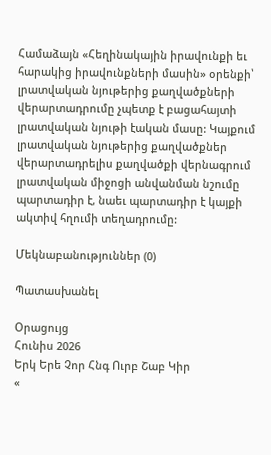Համաձայն «Հեղինակային իրավունքի եւ հարակից իրավունքների մասին» օրենքի՝ լրատվական նյութերից քաղվածքների վերարտադրումը չպետք է բացահայտի լրատվական նյութի էական մասը: Կայքում լրատվական նյութերից քաղվածքներ վերարտադրելիս քաղվածքի վերնագրում լրատվական միջոցի անվանման նշումը պարտադիր է, նաեւ պարտադիր է կայքի ակտիվ հղումի տեղադրումը:

Մեկնաբանություններ (0)

Պատասխանել

Օրացույց
Հունիս 2026
Երկ Երե Չոր Հնգ Ուրբ Շաբ Կիր
«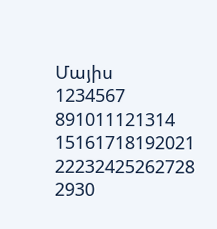Մայիս
1234567
891011121314
15161718192021
22232425262728
2930